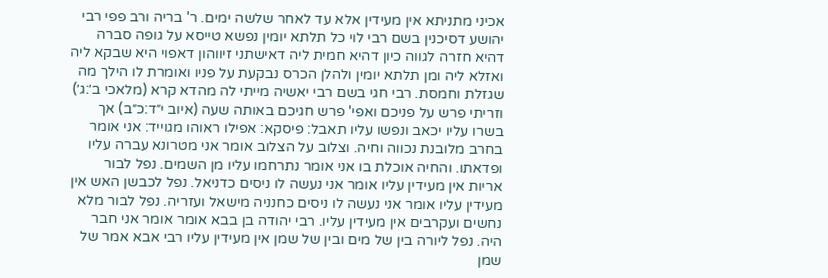אכיני מתניתא אין מעידין אלא עד לאחר שלשה ימים. ר' בריה ורב פפי רבי יהושע דסיכנין בשם רבי לוי כל תלתא יומין נפשא טייסא על גופה סברה דהיא חזרה לגווה כיון דהיא חמית ליה דאישתני זיווהון דאפוי היא שבקא ליה ואזלא ליה ומן תלתא יומין ולהלן הכרס נבקעת על פניו ואומרת לו הילך מה שגזלת וחמסת. רבי חגי בשם רבי יאשיה מייתי לה מהדא קרא (מלאכי ב׳:ג׳) וזריתי פרש על פניכם ואפי' פרש חגיכם באותה שעה (איוב י״ד:כ״ב) אך בשרו עליו יכאב ונפשו עליו תאבל: פיסקא: אפילו ראוהו מגוייד: אני אומר בחרב מלובנת נכווה וחיה. וצלוב על הצלוב אומר אני מטרונא עברה עליו ופדאתו. והחיה אוכלת בו אני אומר נתרחמו עליו מן השמים. נפל לבור אריות אין מעידין עליו אומר אני נעשה לו ניסים כדניאל. נפל לכבשן האש אין מעידין עליו אומר אני נעשה לו ניסים כחנניה מישאל ועזריה. נפל לבור מלא נחשים ועקרבים אין מעידין עליו. רבי יהודה בן בבא אומר אומר אני חבר היה. נפל ליורה בין של מים ובין של שמן אין מעידין עליו רבי אבא אמר של שמן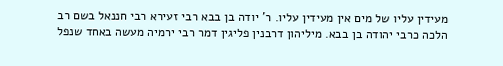מעידין עליו של מים אין מעידין עליו. ר' יודה בן בבא רבי זעירא רבי חננאל בשם רב הלכה כרבי יהודה בן בבא. מיליהון דרבנין פליגין דמר רבי ירמיה מעשה באחד שנפל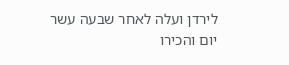לירדן ועלה לאחר שבעה עשר יום והכירו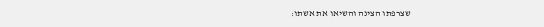שצרפתו הצינה והשיאו את אשתו: